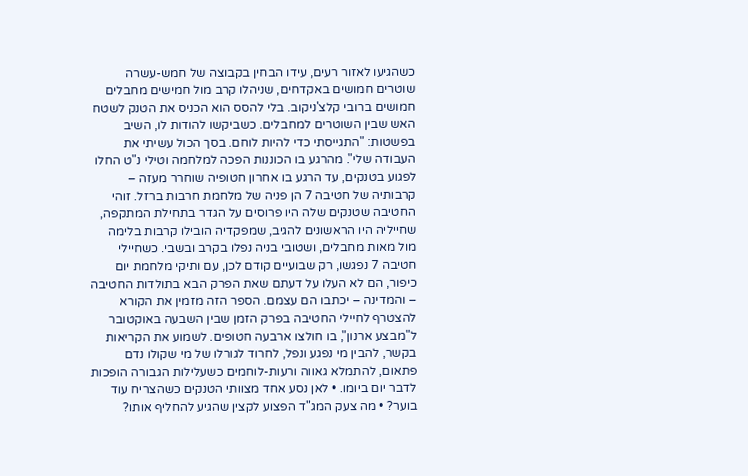כשהגיעו לאזור רעים, עידו הבחין בקבוצה של חמש-עשרה שוטרים חמושים באקדחים, שניהלו קרב מול חמישים מחבלים חמושים ברובי קלצ'ניקוב. בלי להסס הוא הכניס את הטנק לשטח האש שבין השוטרים למחבלים. כשביקשו להודות לו, השיב בפשטות: "התגייסתי כדי להיות לוחם. בסך הכול עשיתי את העבודה שלי". מהרגע בו הכוננות הפכה למלחמה וטילי נ"ט החלו לפגוע בטנקים, עד הרגע בו אחרון חטופיה שוחרר מעזה – קרבותיה של חטיבה 7 הן פניה של מלחמת חרבות ברזל. זוהי החטיבה שטנקים שלה היו פרוסים על הגדר בתחילת המתקפה, שחייליה היו הראשונים להגיב, שמפקדיה הובילו קרבות בלימה מול מאות מחבלים, ושטובי בניה נפלו בקרב ובשבי. כשחיילי חטיבה 7 נפגשו, רק שבועיים קודם לכן, עם ותיקי מלחמת יום כיפור, הם לא העלו על דעתם שאת הפרק הבא בתולדות החטיבה – והמדינה – יכתבו הם עצמם. הספר הזה מזמין את הקורא להצטרף לחיילי החטיבה בפרק הזמן שבין השבעה באוקטובר ל"מבצע ארנון", בו חולצו ארבעה חטופים. לשמוע את הקריאות בקשר, להבין מי נפגע ונפל, לחרוד לגורלו של מי שקולו נדם פתאום, להתמלא גאווה ורעות-לוחמים כשעלילות הגבורה הופכות לדבר יום ביומו. • לאן נסע אחד מצוותי הטנקים כשהצריח עוד בוער? • מה צעק המג"ד הפצוע לקצין שהגיע להחליף אותו?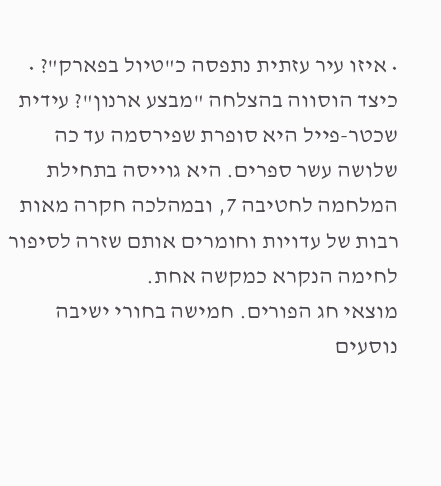• איזו עיר עזתית נתפסה כ"טיול בפארק"? • כיצד הוסווה בהצלחה "מבצע ארנון"? עידית שכטר-פייל היא סופרת שפירסמה עד כה שלושה עשר ספרים. היא גוייסה בתחילת המלחמה לחטיבה 7, ובמהלכה חקרה מאות רבות של עדויות וחומרים אותם שזרה לסיפור לחימה הנקרא כמקשה אחת.
מוצאי חג הפורים. חמישה בחורי ישיבה נוסעים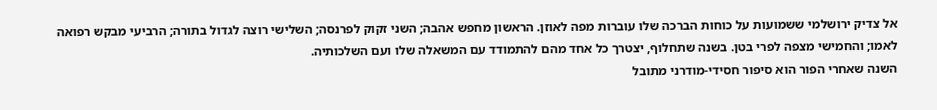אל צדיק ירושלמי ששמועות על כוחות הברכה שלו עוברות מפה לאוזן. הראשון מחפש אהבה; השני זקוק לפרנסה; השלישי רוצה לגדול בתורה; הרביעי מבקש רפואה לאמו; והחמישי מצפה לפרי בטן. בשנה שתחלוף, יצטרך כל אחד מהם להתמודד עם המשאלה שלו ועם השלכותיה.
השנה שאחרי הפור הוא סיפור חסידי-מודרני מתובל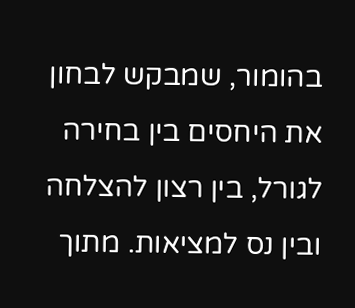בהומור, שמבקש לבחון את היחסים בין בחירה לגורל, בין רצון להצלחה ובין נס למציאות. מתוך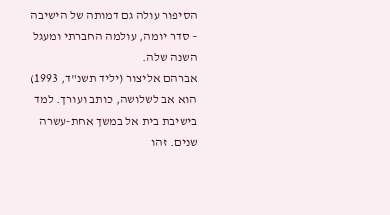הסיפור עולה גם דמותה של הישיבה – סדר יומה, עולמה החברתי ומעגל השנה שלה.
אברהם אליצור (יליד תשנ"ד, 1993) הוא אב לשלושה, כותב ועורך. למד בישיבת בית אל במשך אחת-עשרה שנים. זהו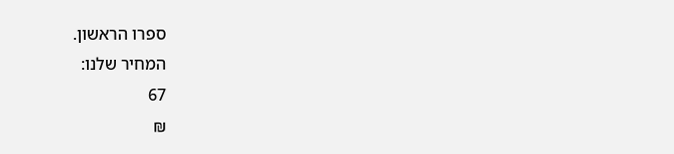ספרו הראשון.
המחיר שלנו:
67
₪